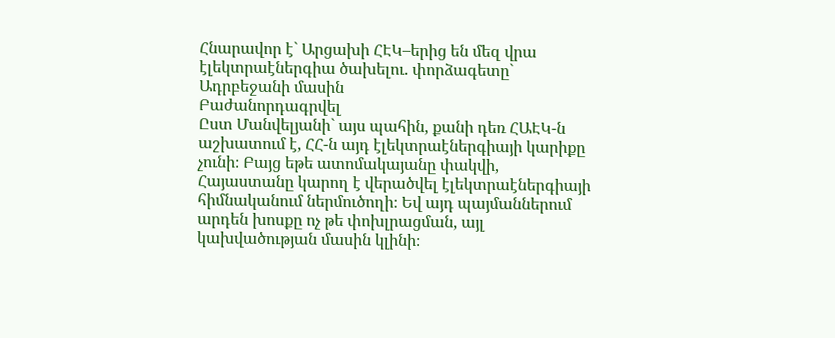Հնարավոր է` Արցախի ՀԷԿ–երից են մեզ վրա էլեկտրաէներգիա ծախելու. փորձագետը` Ադրբեջանի մասին
Բաժանորդագրվել
Ըստ Մանվելյանի` այս պահին, քանի դեռ ՀԱԷԿ-ն աշխատում է, ՀՀ-ն այդ էլեկտրաէներգիայի կարիքը չունի։ Բայց եթե ատոմակայանը փակվի, Հայաստանը կարող է վերածվել էլեկտրաէներգիայի հիմնականում ներմուծողի։ Եվ այդ պայմաններում արդեն խոսքը ոչ թե փոխլրացման, այլ կախվածության մասին կլինի։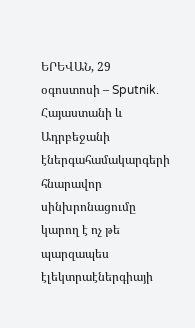ԵՐԵՎԱՆ, 29 օգոստոսի – Sputnik. Հայաստանի և Ադրբեջանի էներգահամակարգերի հնարավոր սինխրոնացումը կարող է ոչ թե պարզապես էլեկտրաէներգիայի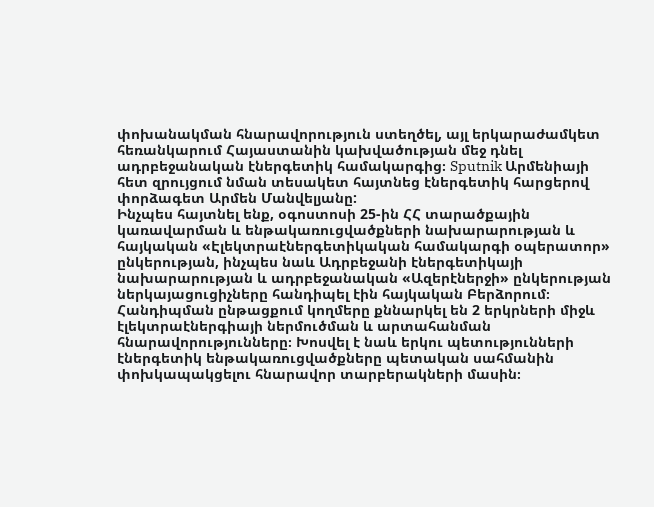փոխանակման հնարավորություն ստեղծել, այլ երկարաժամկետ հեռանկարում Հայաստանին կախվածության մեջ դնել ադրբեջանական էներգետիկ համակարգից։ Sputnik Արմենիայի հետ զրույցում նման տեսակետ հայտնեց էներգետիկ հարցերով փորձագետ Արմեն Մանվելյանը:
Ինչպես հայտնել ենք, օգոստոսի 25-ին ՀՀ տարածքային կառավարման և ենթակառուցվածքների նախարարության և հայկական «Էլեկտրաէներգետիկական համակարգի օպերատոր» ընկերության, ինչպես նաև Ադրբեջանի էներգետիկայի նախարարության և ադրբեջանական «Ազերէներջի» ընկերության ներկայացուցիչները հանդիպել էին հայկական Բերձորում։ Հանդիպման ընթացքում կողմերը քննարկել են 2 երկրների միջև էլեկտրաէներգիայի ներմուծման և արտահանման հնարավորությունները։ Խոսվել է նաև երկու պետությունների էներգետիկ ենթակառուցվածքները պետական սահմանին փոխկապակցելու հնարավոր տարբերակների մասին։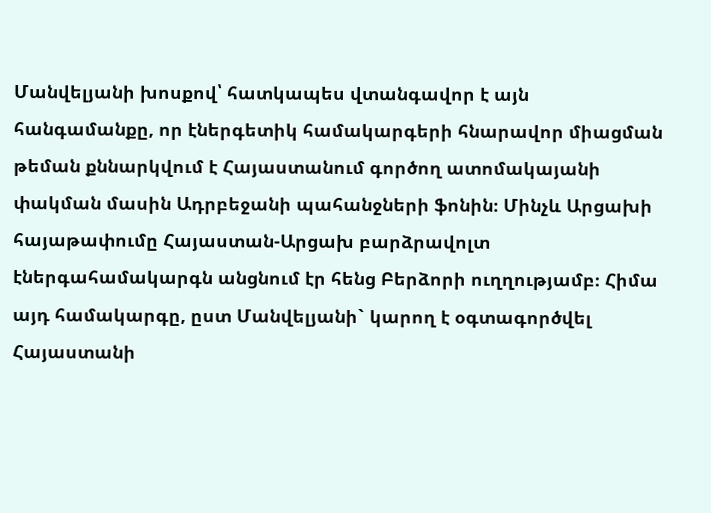Մանվելյանի խոսքով՝ հատկապես վտանգավոր է այն հանգամանքը, որ էներգետիկ համակարգերի հնարավոր միացման թեման քննարկվում է Հայաստանում գործող ատոմակայանի փակման մասին Ադրբեջանի պահանջների ֆոնին։ Մինչև Արցախի հայաթափումը Հայաստան-Արցախ բարձրավոլտ էներգահամակարգն անցնում էր հենց Բերձորի ուղղությամբ։ Հիմա այդ համակարգը, ըստ Մանվելյանի` կարող է օգտագործվել Հայաստանի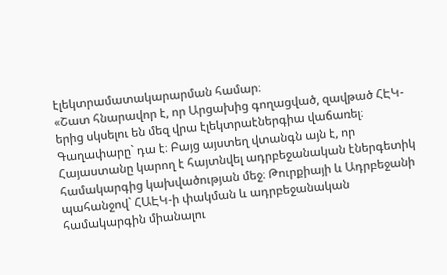էլեկտրամատակարարման համար։
«Շատ հնարավոր է, որ Արցախից գողացված, զավթած ՀԷԿ-երից սկսելու են մեզ վրա էլեկտրաէներգիա վաճառել։ Գաղափարը` դա է։ Բայց այստեղ վտանգն այն է, որ Հայաստանը կարող է հայտնվել ադրբեջանական էներգետիկ համակարգից կախվածության մեջ։ Թուրքիայի և Ադրբեջանի պահանջով` ՀԱԷԿ-ի փակման և ադրբեջանական համակարգին միանալու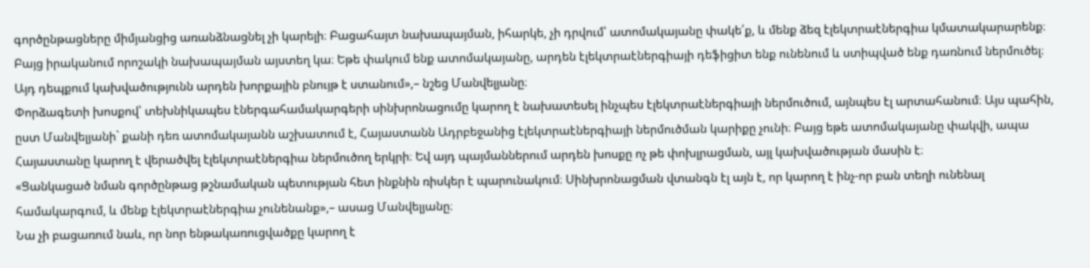գործընթացները միմյանցից առանձնացնել չի կարելի։ Բացահայտ նախապայման, իհարկե, չի դրվում՝ ատոմակայանը փակե՛ք, և մենք ձեզ էլեկտրաէներգիա կմատակարարենք։ Բայց իրականում որոշակի նախապայման այստեղ կա։ Եթե փակում ենք ատոմակայանը, արդեն էլեկտրաէներգիայի դեֆիցիտ ենք ունենում և ստիպված ենք դառնում ներմուծել։ Այդ դեպքում կախվածությունն արդեն խորքային բնույթ է ստանում»,– նշեց Մանվելյանը։
Փորձագետի խոսքով՝ տեխնիկապես էներգահամակարգերի սինխրոնացումը կարող է նախատեսել ինչպես էլեկտրաէներգիայի ներմուծում, այնպես էլ արտահանում։ Այս պահին, ըստ Մանվելյանի` քանի դեռ ատոմակայանն աշխատում է, Հայաստանն Ադրբեջանից էլեկտրաէներգիայի ներմուծման կարիքը չունի։ Բայց եթե ատոմակայանը փակվի, ապա Հայաստանը կարող է վերածվել էլեկտրաէներգիա ներմուծող երկրի։ Եվ այդ պայմաններում արդեն խոսքը ոչ թե փոխլրացման, այլ կախվածության մասին է։
«Ցանկացած նման գործընթաց թշնամական պետության հետ ինքնին ռիսկեր է պարունակում։ Սինխրոնացման վտանգն էլ այն է, որ կարող է ինչ-որ բան տեղի ունենալ համակարգում, և մենք էլեկտրաէներգիա չունենանք»,– ասաց Մանվելյանը։
Նա չի բացառում նաև, որ նոր ենթակառուցվածքը կարող է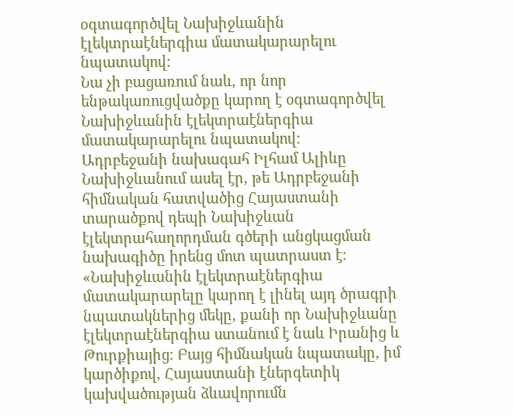օգտագործվել Նախիջևանին էլեկտրաէներգիա մատակարարելու նպատակով։
Նա չի բացառում նաև, որ նոր ենթակառուցվածքը կարող է օգտագործվել Նախիջևանին էլեկտրաէներգիա մատակարարելու նպատակով։
Ադրբեջանի նախագահ Իլհամ Ալիևը Նախիջևանում ասել էր, թե Ադրբեջանի հիմնական հատվածից Հայաստանի տարածքով դեպի Նախիջևան էլեկտրահաղորդման գծերի անցկացման նախագիծը իրենց մոտ պատրաստ է։
«Նախիջևանին էլեկտրաէներգիա մատակարարելը կարող է լինել այդ ծրագրի նպատակներից մեկը, քանի որ Նախիջևանը էլեկտրաէներգիա ստանում է նաև Իրանից և Թուրքիայից։ Բայց հիմնական նպատակը, իմ կարծիքով, Հայաստանի էներգետիկ կախվածության ձևավորումն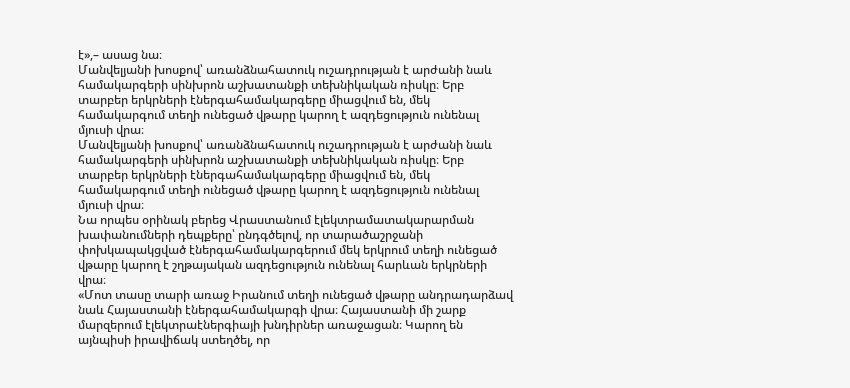է»,– ասաց նա։
Մանվելյանի խոսքով՝ առանձնահատուկ ուշադրության է արժանի նաև համակարգերի սինխրոն աշխատանքի տեխնիկական ռիսկը։ Երբ տարբեր երկրների էներգահամակարգերը միացվում են, մեկ համակարգում տեղի ունեցած վթարը կարող է ազդեցություն ունենալ մյուսի վրա։
Մանվելյանի խոսքով՝ առանձնահատուկ ուշադրության է արժանի նաև համակարգերի սինխրոն աշխատանքի տեխնիկական ռիսկը։ Երբ տարբեր երկրների էներգահամակարգերը միացվում են, մեկ համակարգում տեղի ունեցած վթարը կարող է ազդեցություն ունենալ մյուսի վրա։
Նա որպես օրինակ բերեց Վրաստանում էլեկտրամատակարարման խափանումների դեպքերը՝ ընդգծելով, որ տարածաշրջանի փոխկապակցված էներգահամակարգերում մեկ երկրում տեղի ունեցած վթարը կարող է շղթայական ազդեցություն ունենալ հարևան երկրների վրա։
«Մոտ տասը տարի առաջ Իրանում տեղի ունեցած վթարը անդրադարձավ նաև Հայաստանի էներգահամակարգի վրա։ Հայաստանի մի շարք մարզերում էլեկտրաէներգիայի խնդիրներ առաջացան։ Կարող են այնպիսի իրավիճակ ստեղծել, որ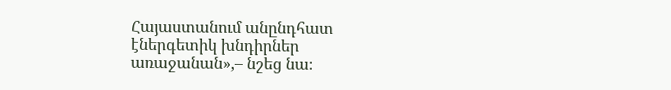Հայաստանում անընդհատ էներգետիկ խնդիրներ առաջանան»,– նշեց նա։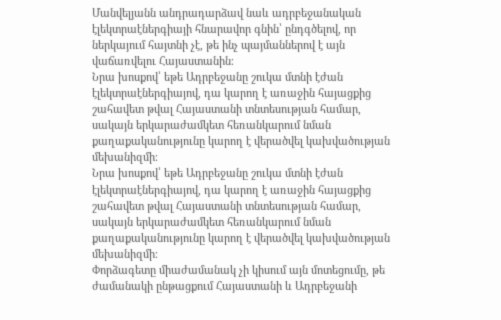Մանվելյանն անդրադարձավ նաև ադրբեջանական էլեկտրաէներգիայի հնարավոր գնին՝ ընդգծելով, որ ներկայում հայտնի չէ, թե ինչ պայմաններով է այն վաճառվելու Հայաստանին։
Նրա խոսքով՝ եթե Ադրբեջանը շուկա մտնի էժան էլեկտրաէներգիայով, դա կարող է առաջին հայացքից շահավետ թվալ Հայաստանի տնտեսության համար, սակայն երկարաժամկետ հեռանկարում նման քաղաքականությունը կարող է վերածվել կախվածության մեխանիզմի։
Նրա խոսքով՝ եթե Ադրբեջանը շուկա մտնի էժան էլեկտրաէներգիայով, դա կարող է առաջին հայացքից շահավետ թվալ Հայաստանի տնտեսության համար, սակայն երկարաժամկետ հեռանկարում նման քաղաքականությունը կարող է վերածվել կախվածության մեխանիզմի։
Փորձագետը միաժամանակ չի կիսում այն մոտեցումը, թե ժամանակի ընթացքում Հայաստանի և Ադրբեջանի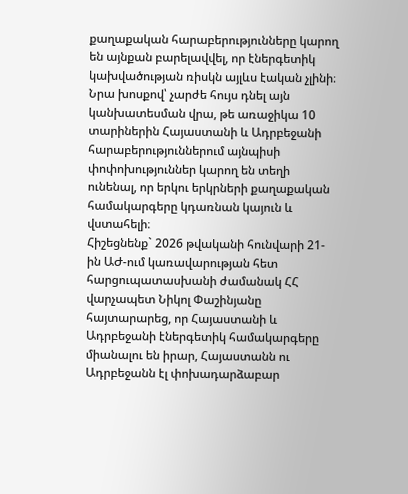քաղաքական հարաբերությունները կարող են այնքան բարելավվել, որ էներգետիկ կախվածության ռիսկն այլևս էական չլինի։ Նրա խոսքով՝ չարժե հույս դնել այն կանխատեսման վրա, թե առաջիկա 10 տարիներին Հայաստանի և Ադրբեջանի հարաբերություններում այնպիսի փոփոխություններ կարող են տեղի ունենալ, որ երկու երկրների քաղաքական համակարգերը կդառնան կայուն և վստահելի։
Հիշեցնենք` 2026 թվականի հունվարի 21-ին ԱԺ-ում կառավարության հետ հարցուպատասխանի ժամանակ ՀՀ վարչապետ Նիկոլ Փաշինյանը հայտարարեց, որ Հայաստանի և Ադրբեջանի էներգետիկ համակարգերը միանալու են իրար, Հայաստանն ու Ադրբեջանն էլ փոխադարձաբար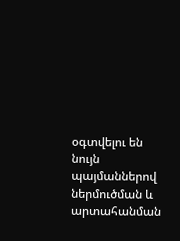օգտվելու են նույն պայմաններով ներմուծման և արտահանման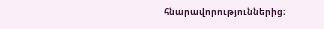հնարավորություններից։